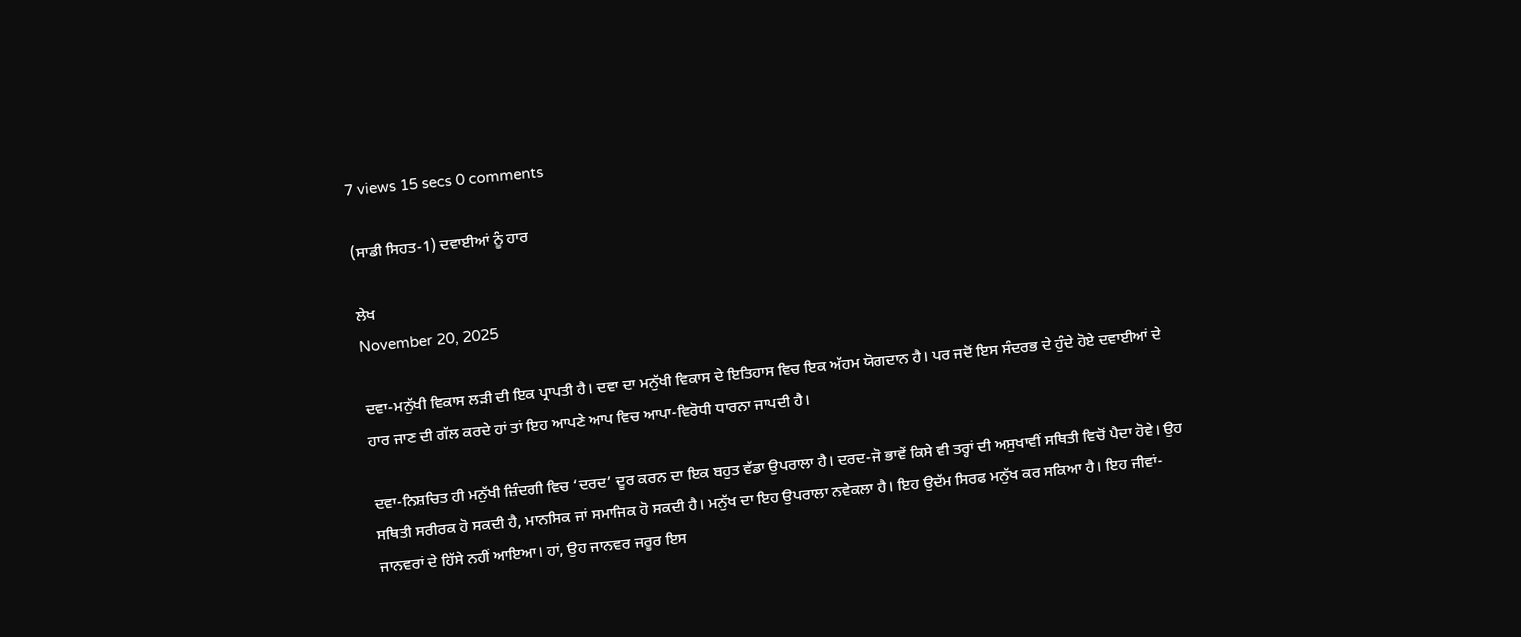7 views 15 secs 0 comments

(ਸਾਡੀ ਸਿਹਤ-1) ਦਵਾਈਆਂ ਨੂੰ ਹਾਰ

ਲੇਖ
November 20, 2025

ਦਵਾ-ਮਨੁੱਖੀ ਵਿਕਾਸ ਲੜੀ ਦੀ ਇਕ ਪ੍ਰਾਪਤੀ ਹੈ। ਦਵਾ ਦਾ ਮਨੁੱਖੀ ਵਿਕਾਸ ਦੇ ਇਤਿਹਾਸ ਵਿਚ ਇਕ ਅੱਹਮ ਯੋਗਦਾਨ ਹੈ। ਪਰ ਜਦੋਂ ਇਸ ਸੰਦਰਭ ਦੇ ਹੁੰਦੇ ਹੋਏ ਦਵਾਈਆਂ ਦੇ ਹਾਰ ਜਾਣ ਦੀ ਗੱਲ ਕਰਦੇ ਹਾਂ ਤਾਂ ਇਹ ਆਪਣੇ ਆਪ ਵਿਚ ਆਪਾ-ਵਿਰੋਧੀ ਧਾਰਨਾ ਜਾਪਦੀ ਹੈ।

ਦਵਾ-ਨਿਸ਼ਚਿਤ ਹੀ ਮਨੁੱਖੀ ਜ਼ਿੰਦਗੀ ਵਿਚ ‘ਦਰਦ’ ਦੂਰ ਕਰਨ ਦਾ ਇਕ ਬਹੁਤ ਵੱਡਾ ਉਪਰਾਲਾ ਹੈ। ਦਰਦ-ਜੋ ਭਾਵੇਂ ਕਿਸੇ ਵੀ ਤਰ੍ਹਾਂ ਦੀ ਅਸੁਖਾਵੀਂ ਸਥਿਤੀ ਵਿਚੋਂ ਪੈਦਾ ਹੋਵੇ। ਉਹ ਸਥਿਤੀ ਸਰੀਰਕ ਹੋ ਸਕਦੀ ਹੈ, ਮਾਨਸਿਕ ਜਾਂ ਸਮਾਜਿਕ ਹੋ ਸਕਦੀ ਹੈ। ਮਨੁੱਖ ਦਾ ਇਹ ਉਪਰਾਲਾ ਨਵੇਕਲਾ ਹੈ। ਇਹ ਉਦੱਮ ਸਿਰਫ ਮਨੁੱਖ ਕਰ ਸਕਿਆ ਹੈ। ਇਹ ਜੀਵਾਂ-ਜਾਨਵਰਾਂ ਦੇ ਹਿੱਸੇ ਨਹੀਂ ਆਇਆ। ਹਾਂ, ਉਹ ਜਾਨਵਰ ਜਰੂਰ ਇਸ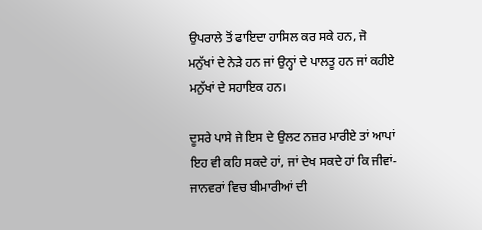ਉਪਰਾਲੇ ਤੋਂ ਫਾਇਦਾ ਹਾਸਿਲ ਕਰ ਸਕੇ ਹਨ, ਜੋ ਮਨੁੱਖਾਂ ਦੇ ਨੇੜੇ ਹਨ ਜਾਂ ਉਨ੍ਹਾਂ ਦੇ ਪਾਲਤੂ ਹਨ ਜਾਂ ਕਹੀਏ ਮਨੁੱਖਾਂ ਦੇ ਸਹਾਇਕ ਹਨ।

ਦੂਸਰੇ ਪਾਸੇ ਜੇ ਇਸ ਦੇ ਉਲਟ ਨਜ਼ਰ ਮਾਰੀਏ ਤਾਂ ਆਪਾਂ ਇਹ ਵੀ ਕਹਿ ਸਕਦੇ ਹਾਂ, ਜਾਂ ਦੇਖ ਸਕਦੇ ਹਾਂ ਕਿ ਜੀਵਾਂ-ਜਾਨਵਰਾਂ ਵਿਚ ਬੀਮਾਰੀਆਂ ਦੀ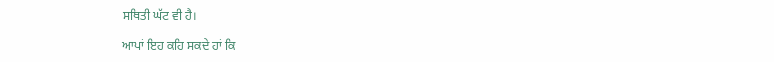ਸਥਿਤੀ ਘੱਟ ਵੀ ਹੈ।

ਆਪਾਂ ਇਹ ਕਹਿ ਸਕਦੇ ਹਾਂ ਕਿ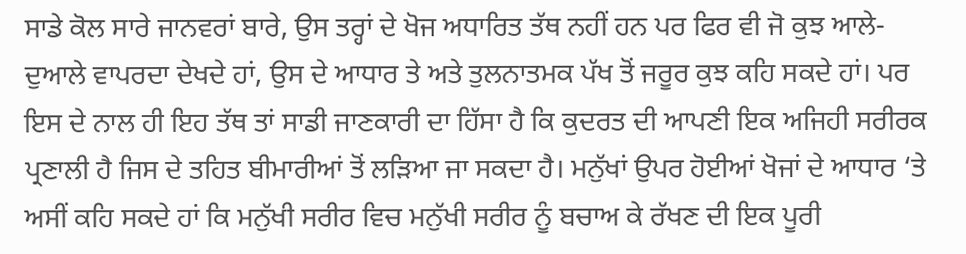ਸਾਡੇ ਕੋਲ ਸਾਰੇ ਜਾਨਵਰਾਂ ਬਾਰੇ, ਉਸ ਤਰ੍ਹਾਂ ਦੇ ਖੋਜ ਅਧਾਰਿਤ ਤੱਥ ਨਹੀਂ ਹਨ ਪਰ ਫਿਰ ਵੀ ਜੋ ਕੁਝ ਆਲੇ-ਦੁਆਲੇ ਵਾਪਰਦਾ ਦੇਖਦੇ ਹਾਂ, ਉਸ ਦੇ ਆਧਾਰ ਤੇ ਅਤੇ ਤੁਲਨਾਤਮਕ ਪੱਖ ਤੋਂ ਜਰੂਰ ਕੁਝ ਕਹਿ ਸਕਦੇ ਹਾਂ। ਪਰ ਇਸ ਦੇ ਨਾਲ ਹੀ ਇਹ ਤੱਥ ਤਾਂ ਸਾਡੀ ਜਾਣਕਾਰੀ ਦਾ ਹਿੱਸਾ ਹੈ ਕਿ ਕੁਦਰਤ ਦੀ ਆਪਣੀ ਇਕ ਅਜਿਹੀ ਸਰੀਰਕ ਪ੍ਰਣਾਲੀ ਹੈ ਜਿਸ ਦੇ ਤਹਿਤ ਬੀਮਾਰੀਆਂ ਤੋਂ ਲੜਿਆ ਜਾ ਸਕਦਾ ਹੈ। ਮਨੁੱਖਾਂ ਉਪਰ ਹੋਈਆਂ ਖੋਜਾਂ ਦੇ ਆਧਾਰ ‘ਤੇ ਅਸੀਂ ਕਹਿ ਸਕਦੇ ਹਾਂ ਕਿ ਮਨੁੱਖੀ ਸਰੀਰ ਵਿਚ ਮਨੁੱਖੀ ਸਰੀਰ ਨੂੰ ਬਚਾਅ ਕੇ ਰੱਖਣ ਦੀ ਇਕ ਪੂਰੀ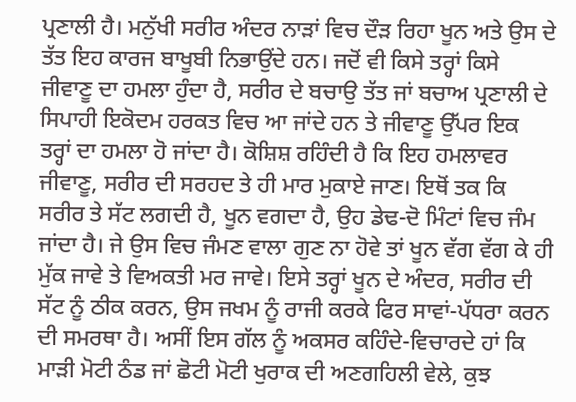ਪ੍ਰਣਾਲੀ ਹੈ। ਮਨੁੱਖੀ ਸਰੀਰ ਅੰਦਰ ਨਾੜਾਂ ਵਿਚ ਦੌੜ ਰਿਹਾ ਖੂਨ ਅਤੇ ਉਸ ਦੇ ਤੱਤ ਇਹ ਕਾਰਜ ਬਾਖੂਬੀ ਨਿਭਾਉਂਦੇ ਹਨ। ਜਦੋਂ ਵੀ ਕਿਸੇ ਤਰ੍ਹਾਂ ਕਿਸੇ ਜੀਵਾਣੂ ਦਾ ਹਮਲਾ ਹੁੰਦਾ ਹੈ, ਸਰੀਰ ਦੇ ਬਚਾਉ ਤੱਤ ਜਾਂ ਬਚਾਅ ਪ੍ਰਣਾਲੀ ਦੇ ਸਿਪਾਹੀ ਇਕੋਦਮ ਹਰਕਤ ਵਿਚ ਆ ਜਾਂਦੇ ਹਨ ਤੇ ਜੀਵਾਣੂ ਉੱਪਰ ਇਕ ਤਰ੍ਹਾਂ ਦਾ ਹਮਲਾ ਹੋ ਜਾਂਦਾ ਹੈ। ਕੋਸ਼ਿਸ਼ ਰਹਿੰਦੀ ਹੈ ਕਿ ਇਹ ਹਮਲਾਵਰ ਜੀਵਾਣੂ, ਸਰੀਰ ਦੀ ਸਰਹਦ ਤੇ ਹੀ ਮਾਰ ਮੁਕਾਏ ਜਾਣ। ਇਥੋਂ ਤਕ ਕਿ ਸਰੀਰ ਤੇ ਸੱਟ ਲਗਦੀ ਹੈ, ਖੂਨ ਵਗਦਾ ਹੈ, ਉਹ ਡੇਢ-ਦੋ ਮਿੰਟਾਂ ਵਿਚ ਜੰਮ ਜਾਂਦਾ ਹੈ। ਜੇ ਉਸ ਵਿਚ ਜੰਮਣ ਵਾਲਾ ਗੁਣ ਨਾ ਹੋਵੇ ਤਾਂ ਖੂਨ ਵੱਗ ਵੱਗ ਕੇ ਹੀ ਮੁੱਕ ਜਾਵੇ ਤੇ ਵਿਅਕਤੀ ਮਰ ਜਾਵੇ। ਇਸੇ ਤਰ੍ਹਾਂ ਖੂਨ ਦੇ ਅੰਦਰ, ਸਰੀਰ ਦੀ ਸੱਟ ਨੂੰ ਠੀਕ ਕਰਨ, ਉਸ ਜਖਮ ਨੂੰ ਰਾਜੀ ਕਰਕੇ ਫਿਰ ਸਾਵਾਂ-ਪੱਧਰਾ ਕਰਨ ਦੀ ਸਮਰਥਾ ਹੈ। ਅਸੀਂ ਇਸ ਗੱਲ ਨੂੰ ਅਕਸਰ ਕਹਿੰਦੇ-ਵਿਚਾਰਦੇ ਹਾਂ ਕਿ ਮਾੜੀ ਮੋਟੀ ਠੰਡ ਜਾਂ ਛੋਟੀ ਮੋਟੀ ਖੁਰਾਕ ਦੀ ਅਣਗਹਿਲੀ ਵੇਲੇ, ਕੁਝ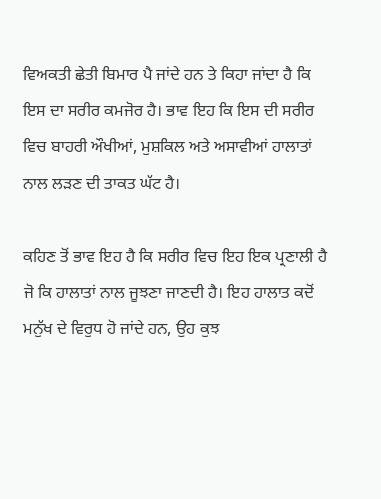ਵਿਅਕਤੀ ਛੇਤੀ ਬਿਮਾਰ ਪੈ ਜਾਂਦੇ ਹਨ ਤੇ ਕਿਹਾ ਜਾਂਦਾ ਹੈ ਕਿ ਇਸ ਦਾ ਸਰੀਰ ਕਮਜੋਰ ਹੈ। ਭਾਵ ਇਹ ਕਿ ਇਸ ਦੀ ਸਰੀਰ ਵਿਚ ਬਾਹਰੀ ਔਖੀਆਂ, ਮੁਸ਼ਕਿਲ ਅਤੇ ਅਸਾਵੀਆਂ ਹਾਲਾਤਾਂ ਨਾਲ ਲੜਣ ਦੀ ਤਾਕਤ ਘੱਟ ਹੈ।

ਕਹਿਣ ਤੋਂ ਭਾਵ ਇਹ ਹੈ ਕਿ ਸਰੀਰ ਵਿਚ ਇਹ ਇਕ ਪ੍ਰਣਾਲੀ ਹੈ ਜੋ ਕਿ ਹਾਲਾਤਾਂ ਨਾਲ ਜੂਝਣਾ ਜਾਣਦੀ ਹੈ। ਇਹ ਹਾਲਾਤ ਕਦੋਂ ਮਨੁੱਖ ਦੇ ਵਿਰੁਧ ਹੋ ਜਾਂਦੇ ਹਨ, ਉਹ ਕੁਝ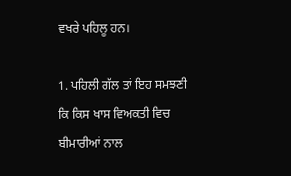ਵਖਰੇ ਪਹਿਲੂ ਹਨ।

1. ਪਹਿਲੀ ਗੱਲ ਤਾਂ ਇਹ ਸਮਝਣੀ ਕਿ ਕਿਸ ਖਾਸ ਵਿਅਕਤੀ ਵਿਚ ਬੀਮਾਰੀਆਂ ਨਾਲ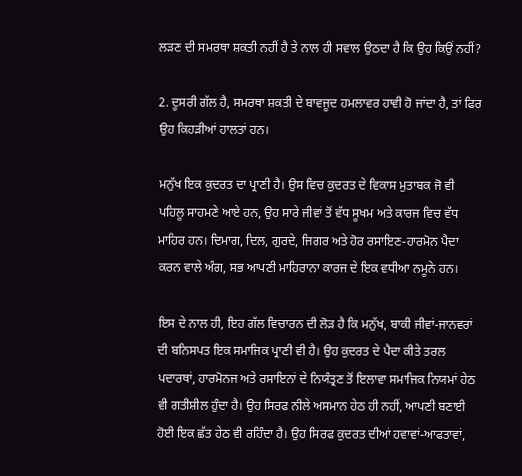ਲੜਣ ਦੀ ਸਮਰਥਾ ਸ਼ਕਤੀ ਨਹੀਂ ਹੈ ਤੇ ਨਾਲ ਹੀ ਸਵਾਲ ਉਠਦਾ ਹੈ ਕਿ ਉਹ ਕਿਉਂ ਨਹੀਂ?

2. ਦੂਸਰੀ ਗੱਲ ਹੈ, ਸਮਰਥਾ ਸ਼ਕਤੀ ਦੇ ਬਾਵਜੂਦ ਹਮਲਾਵਰ ਹਾਵੀ ਹੋ ਜਾਂਦਾ ਹੈ, ਤਾਂ ਫਿਰ ਉਹ ਕਿਹੜੀਆਂ ਹਾਲਤਾਂ ਹਨ।

ਮਨੁੱਖ ਇਕ ਕੁਦਰਤ ਦਾ ਪ੍ਰਾਣੀ ਹੈ। ਉਸ ਵਿਚ ਕੁਦਰਤ ਦੇ ਵਿਕਾਸ ਮੁਤਾਬਕ ਜੋ ਵੀ ਪਹਿਲੂ ਸਾਹਮਣੇ ਆਏ ਹਨ, ਉਹ ਸਾਰੇ ਜੀਵਾਂ ਤੋਂ ਵੱਧ ਸੂਖਮ ਅਤੇ ਕਾਰਜ ਵਿਚ ਵੱਧ ਮਾਹਿਰ ਹਨ। ਦਿਮਾਗ, ਦਿਲ, ਗੁਰਦੇ, ਜਿਗਰ ਅਤੇ ਹੋਰ ਰਸਾਇਣ-ਹਾਰਮੋਨ ਪੈਦਾ ਕਰਨ ਵਾਲੇ ਅੰਗ, ਸਭ ਆਪਣੀ ਮਾਹਿਰਾਨਾ ਕਾਰਜ ਦੇ ਇਕ ਵਧੀਆ ਨਮੂਨੇ ਹਨ।

ਇਸ ਦੇ ਨਾਲ ਹੀ, ਇਹ ਗੱਲ ਵਿਚਾਰਨ ਦੀ ਲੋੜ ਹੈ ਕਿ ਮਨੁੱਖ, ਬਾਕੀ ਜੀਵਾਂ-ਜਾਨਵਰਾਂ ਦੀ ਬਨਿਸਪਤ ਇਕ ਸਮਾਜਿਕ ਪ੍ਰਾਣੀ ਵੀ ਹੈ। ਉਹ ਕੁਦਰਤ ਦੇ ਪੈਦਾ ਕੀਤੇ ਤਰਲ ਪਦਾਰਥਾਂ, ਹਾਰਮੋਨਜ ਅਤੇ ਰਸਾਇਨਾਂ ਦੇ ਨਿਯੰਤ੍ਰਣ ਤੋਂ ਇਲਾਵਾ ਸਮਾਜਿਕ ਨਿਯਮਾਂ ਹੇਠ ਵੀ ਗਤੀਸ਼ੀਲ ਹੁੰਦਾ ਹੈ। ਉਹ ਸਿਰਫ ਨੀਲੇ ਅਸਮਾਨ ਹੇਠ ਹੀ ਨਹੀਂ, ਆਪਣੀ ਬਣਾਈ ਹੋਈ ਇਕ ਛੱਤ ਹੇਠ ਵੀ ਰਹਿੰਦਾ ਹੈ। ਉਹ ਸਿਰਫ ਕੁਦਰਤ ਦੀਆਂ ਹਵਾਵਾਂ-ਆਫਤਾਵਾਂ,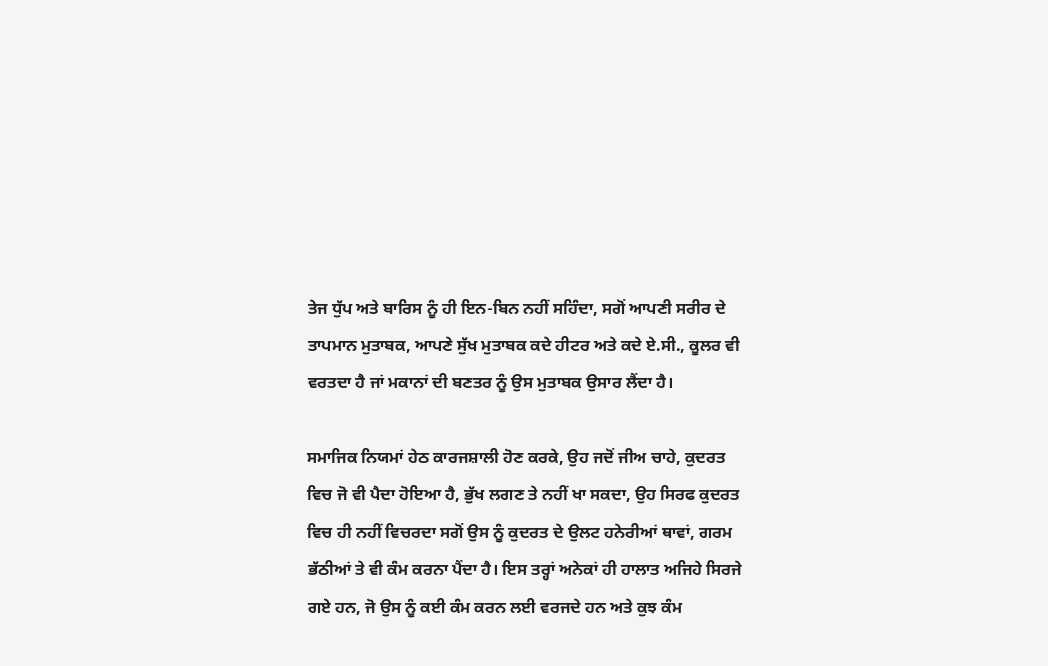ਤੇਜ ਧੁੱਪ ਅਤੇ ਬਾਰਿਸ ਨੂੰ ਹੀ ਇਨ-ਬਿਨ ਨਹੀਂ ਸਹਿੰਦਾ, ਸਗੋਂ ਆਪਣੀ ਸਰੀਰ ਦੇ ਤਾਪਮਾਨ ਮੁਤਾਬਕ, ਆਪਣੇ ਸੁੱਖ ਮੁਤਾਬਕ ਕਦੇ ਹੀਟਰ ਅਤੇ ਕਦੇ ਏ.ਸੀ., ਕੂਲਰ ਵੀ ਵਰਤਦਾ ਹੈ ਜਾਂ ਮਕਾਨਾਂ ਦੀ ਬਣਤਰ ਨੂੰ ਉਸ ਮੁਤਾਬਕ ਉਸਾਰ ਲੈਂਦਾ ਹੈ।

ਸਮਾਜਿਕ ਨਿਯਮਾਂ ਹੇਠ ਕਾਰਜਸ਼ਾਲੀ ਹੋਣ ਕਰਕੇ, ਉਹ ਜਦੋਂ ਜੀਅ ਚਾਹੇ, ਕੁਦਰਤ ਵਿਚ ਜੋ ਵੀ ਪੈਦਾ ਹੋਇਆ ਹੈ, ਭੁੱਖ ਲਗਣ ਤੇ ਨਹੀਂ ਖਾ ਸਕਦਾ, ਉਹ ਸਿਰਫ ਕੁਦਰਤ ਵਿਚ ਹੀ ਨਹੀਂ ਵਿਚਰਦਾ ਸਗੋਂ ਉਸ ਨੂੰ ਕੁਦਰਤ ਦੇ ਉਲਟ ਹਨੇਰੀਆਂ ਥਾਵਾਂ, ਗਰਮ ਭੱਠੀਆਂ ਤੇ ਵੀ ਕੰਮ ਕਰਨਾ ਪੈਂਦਾ ਹੈ। ਇਸ ਤਰ੍ਹਾਂ ਅਨੇਕਾਂ ਹੀ ਹਾਲਾਤ ਅਜਿਹੇ ਸਿਰਜੇ ਗਏ ਹਨ, ਜੋ ਉਸ ਨੂੰ ਕਈ ਕੰਮ ਕਰਨ ਲਈ ਵਰਜਦੇ ਹਨ ਅਤੇ ਕੁਝ ਕੰਮ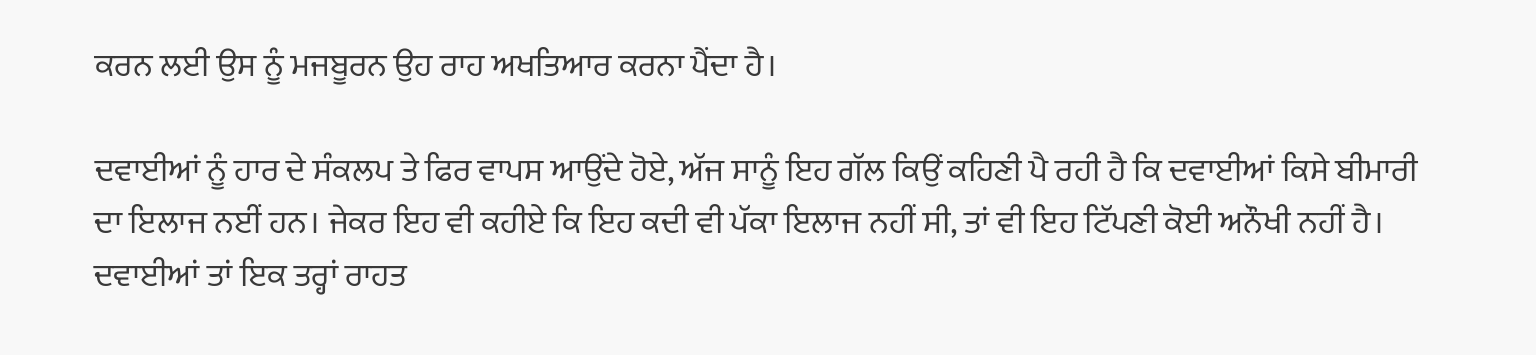ਕਰਨ ਲਈ ਉਸ ਨੂੰ ਮਜਬੂਰਨ ਉਹ ਰਾਹ ਅਖਤਿਆਰ ਕਰਨਾ ਪੈਂਦਾ ਹੈ।

ਦਵਾਈਆਂ ਨੂੰ ਹਾਰ ਦੇ ਸੰਕਲਪ ਤੇ ਫਿਰ ਵਾਪਸ ਆਉਂਦੇ ਹੋਏ, ਅੱਜ ਸਾਨੂੰ ਇਹ ਗੱਲ ਕਿਉਂ ਕਹਿਣੀ ਪੈ ਰਹੀ ਹੈ ਕਿ ਦਵਾਈਆਂ ਕਿਸੇ ਬੀਮਾਰੀ ਦਾ ਇਲਾਜ ਨਈਂ ਹਨ। ਜੇਕਰ ਇਹ ਵੀ ਕਹੀਏ ਕਿ ਇਹ ਕਦੀ ਵੀ ਪੱਕਾ ਇਲਾਜ ਨਹੀਂ ਸੀ, ਤਾਂ ਵੀ ਇਹ ਟਿੱਪਣੀ ਕੋਈ ਅਨੌਖੀ ਨਹੀਂ ਹੈ। ਦਵਾਈਆਂ ਤਾਂ ਇਕ ਤਰ੍ਹਾਂ ਰਾਹਤ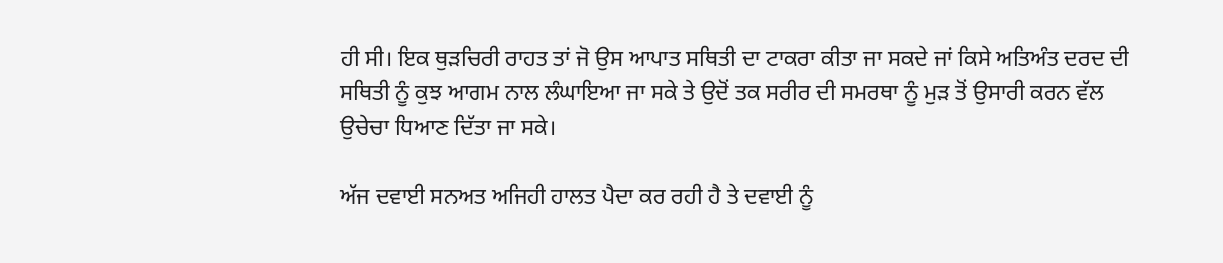ਹੀ ਸੀ। ਇਕ ਥੁੜਚਿਰੀ ਰਾਹਤ ਤਾਂ ਜੋ ਉਸ ਆਪਾਤ ਸਥਿਤੀ ਦਾ ਟਾਕਰਾ ਕੀਤਾ ਜਾ ਸਕਦੇ ਜਾਂ ਕਿਸੇ ਅਤਿਅੰਤ ਦਰਦ ਦੀ ਸਥਿਤੀ ਨੂੰ ਕੁਝ ਆਗਮ ਨਾਲ ਲੰਘਾਇਆ ਜਾ ਸਕੇ ਤੇ ਉਦੋਂ ਤਕ ਸਰੀਰ ਦੀ ਸਮਰਥਾ ਨੂੰ ਮੁੜ ਤੋਂ ਉਸਾਰੀ ਕਰਨ ਵੱਲ ਉਚੇਚਾ ਧਿਆਣ ਦਿੱਤਾ ਜਾ ਸਕੇ।

ਅੱਜ ਦਵਾਈ ਸਨਅਤ ਅਜਿਹੀ ਹਾਲਤ ਪੈਦਾ ਕਰ ਰਹੀ ਹੈ ਤੇ ਦਵਾਈ ਨੂੰ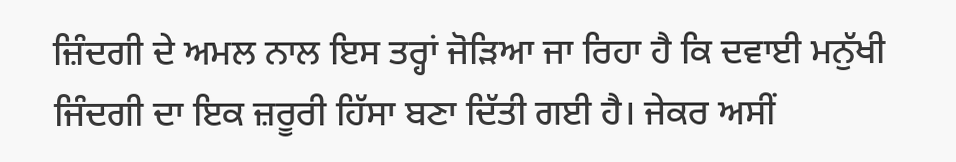ਜ਼ਿੰਦਗੀ ਦੇ ਅਮਲ ਨਾਲ ਇਸ ਤਰ੍ਹਾਂ ਜੋੜਿਆ ਜਾ ਰਿਹਾ ਹੈ ਕਿ ਦਵਾਈ ਮਨੁੱਖੀ ਜਿੰਦਗੀ ਦਾ ਇਕ ਜ਼ਰੂਰੀ ਹਿੱਸਾ ਬਣਾ ਦਿੱਤੀ ਗਈ ਹੈ। ਜੇਕਰ ਅਸੀਂ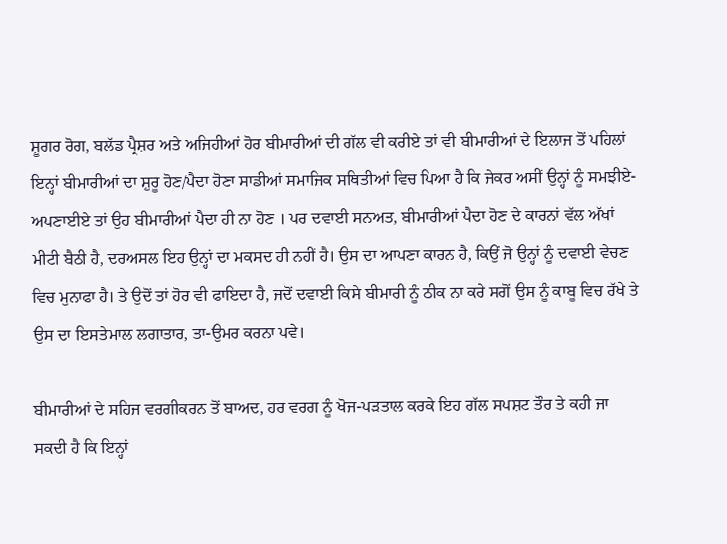ਸ਼ੂਗਰ ਰੋਗ, ਬਲੱਡ ਪ੍ਰੈਸ਼ਰ ਅਤੇ ਅਜਿਹੀਆਂ ਹੋਰ ਬੀਮਾਰੀਆਂ ਦੀ ਗੱਲ ਵੀ ਕਰੀਏ ਤਾਂ ਵੀ ਬੀਮਾਰੀਆਂ ਦੇ ਇਲਾਜ ਤੋਂ ਪਹਿਲਾਂ ਇਨ੍ਹਾਂ ਬੀਮਾਰੀਆਂ ਦਾ ਸ਼ੁਰੂ ਹੋਣ/ਪੈਦਾ ਹੋਣਾ ਸਾਡੀਆਂ ਸਮਾਜਿਕ ਸਥਿਤੀਆਂ ਵਿਚ ਪਿਆ ਹੈ ਕਿ ਜੇਕਰ ਅਸੀਂ ਉਨ੍ਹਾਂ ਨੂੰ ਸਮਝੀਏ-ਅਪਣਾਈਏ ਤਾਂ ਉਹ ਬੀਮਾਰੀਆਂ ਪੈਦਾ ਹੀ ਨਾ ਹੋਣ । ਪਰ ਦਵਾਈ ਸਨਅਤ, ਬੀਮਾਰੀਆਂ ਪੈਦਾ ਹੋਣ ਦੇ ਕਾਰਨਾਂ ਵੱਲ ਅੱਖਾਂ ਮੀਟੀ ਬੈਠੀ ਹੈ, ਦਰਅਸਲ ਇਹ ਉਨ੍ਹਾਂ ਦਾ ਮਕਸਦ ਹੀ ਨਹੀਂ ਹੈ। ਉਸ ਦਾ ਆਪਣਾ ਕਾਰਨ ਹੈ, ਕਿਉਂ ਜੋ ਉਨ੍ਹਾਂ ਨੂੰ ਦਵਾਈ ਵੇਚਣ ਵਿਚ ਮੁਨਾਫਾ ਹੈ। ਤੇ ਉਦੋਂ ਤਾਂ ਹੋਰ ਵੀ ਫਾਇਦਾ ਹੈ, ਜਦੋਂ ਦਵਾਈ ਕਿਸੇ ਬੀਮਾਰੀ ਨੂੰ ਠੀਕ ਨਾ ਕਰੇ ਸਗੋਂ ਉਸ ਨੂੰ ਕਾਬੂ ਵਿਚ ਰੱਖੇ ਤੇ ਉਸ ਦਾ ਇਸਤੇਮਾਲ ਲਗਾਤਾਰ, ਤਾ-ਉਮਰ ਕਰਨਾ ਪਵੇ।

ਬੀਮਾਰੀਆਂ ਦੇ ਸਹਿਜ ਵਰਗੀਕਰਨ ਤੋਂ ਬਾਅਦ, ਹਰ ਵਰਗ ਨੂੰ ਖੋਜ-ਪੜਤਾਲ ਕਰਕੇ ਇਹ ਗੱਲ ਸਪਸ਼ਟ ਤੌਰ ਤੇ ਕਹੀ ਜਾ ਸਕਦੀ ਹੈ ਕਿ ਇਨ੍ਹਾਂ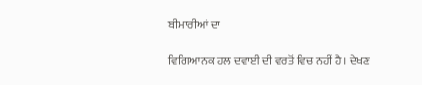ਬੀਮਾਰੀਆਂ ਦਾ

ਵਿਗਿਆਨਕ ਹਲ ਦਵਾਈ ਦੀ ਵਰਤੋਂ ਵਿਚ ਨਹੀਂ ਹੈ। ਦੇਖਣ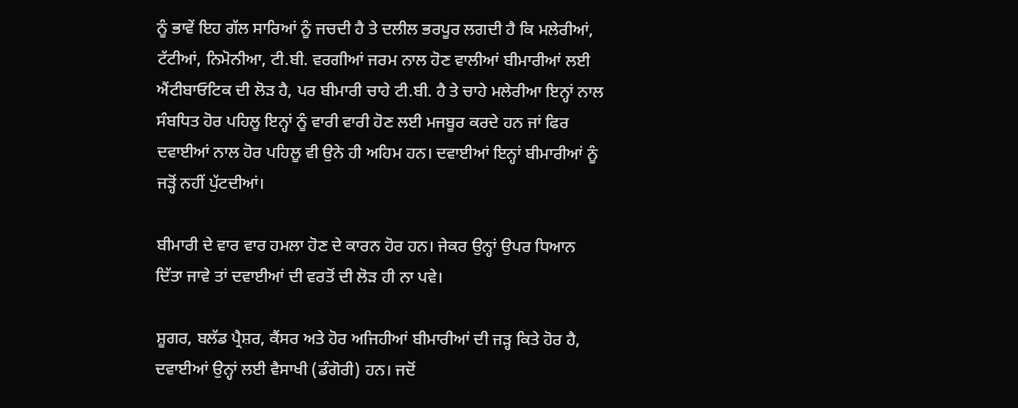ਨੂੰ ਭਾਵੇਂ ਇਹ ਗੱਲ ਸਾਰਿਆਂ ਨੂੰ ਜਚਦੀ ਹੈ ਤੇ ਦਲੀਲ ਭਰਪੂਰ ਲਗਦੀ ਹੈ ਕਿ ਮਲੇਰੀਆਂ, ਟੱਟੀਆਂ, ਨਿਮੋਨੀਆ, ਟੀ.ਬੀ. ਵਰਗੀਆਂ ਜਰਮ ਨਾਲ ਹੋਣ ਵਾਲੀਆਂ ਬੀਮਾਰੀਆਂ ਲਈ ਐਂਟੀਬਾਓਟਿਕ ਦੀ ਲੋੜ ਹੈ, ਪਰ ਬੀਮਾਰੀ ਚਾਹੇ ਟੀ.ਬੀ. ਹੈ ਤੇ ਚਾਹੇ ਮਲੇਰੀਆ ਇਨ੍ਹਾਂ ਨਾਲ ਸੰਬਧਿਤ ਹੋਰ ਪਹਿਲੂ ਇਨ੍ਹਾਂ ਨੂੰ ਵਾਰੀ ਵਾਰੀ ਹੋਣ ਲਈ ਮਜਬੂਰ ਕਰਦੇ ਹਨ ਜਾਂ ਫਿਰ ਦਵਾਈਆਂ ਨਾਲ ਹੋਰ ਪਹਿਲੂ ਵੀ ਉਨੇ ਹੀ ਅਹਿਮ ਹਨ। ਦਵਾਈਆਂ ਇਨ੍ਹਾਂ ਬੀਮਾਰੀਆਂ ਨੂੰ ਜੜ੍ਹੋਂ ਨਹੀਂ ਪੁੱਟਦੀਆਂ।

ਬੀਮਾਰੀ ਦੇ ਵਾਰ ਵਾਰ ਹਮਲਾ ਹੋਣ ਦੇ ਕਾਰਨ ਹੋਰ ਹਨ। ਜੇਕਰ ਉਨ੍ਹਾਂ ਉਪਰ ਧਿਆਨ ਦਿੱਤਾ ਜਾਵੇ ਤਾਂ ਦਵਾਈਆਂ ਦੀ ਵਰਤੋਂ ਦੀ ਲੋੜ ਹੀ ਨਾ ਪਵੇ।

ਸ਼ੂਗਰ, ਬਲੱਡ ਪ੍ਰੈਸ਼ਰ, ਕੈਂਸਰ ਅਤੇ ਹੋਰ ਅਜਿਹੀਆਂ ਬੀਮਾਰੀਆਂ ਦੀ ਜੜ੍ਹ ਕਿਤੇ ਹੋਰ ਹੈ, ਦਵਾਈਆਂ ਉਨ੍ਹਾਂ ਲਈ ਵੈਸਾਖੀ (ਡੰਗੋਰੀ) ਹਨ। ਜਦੋਂ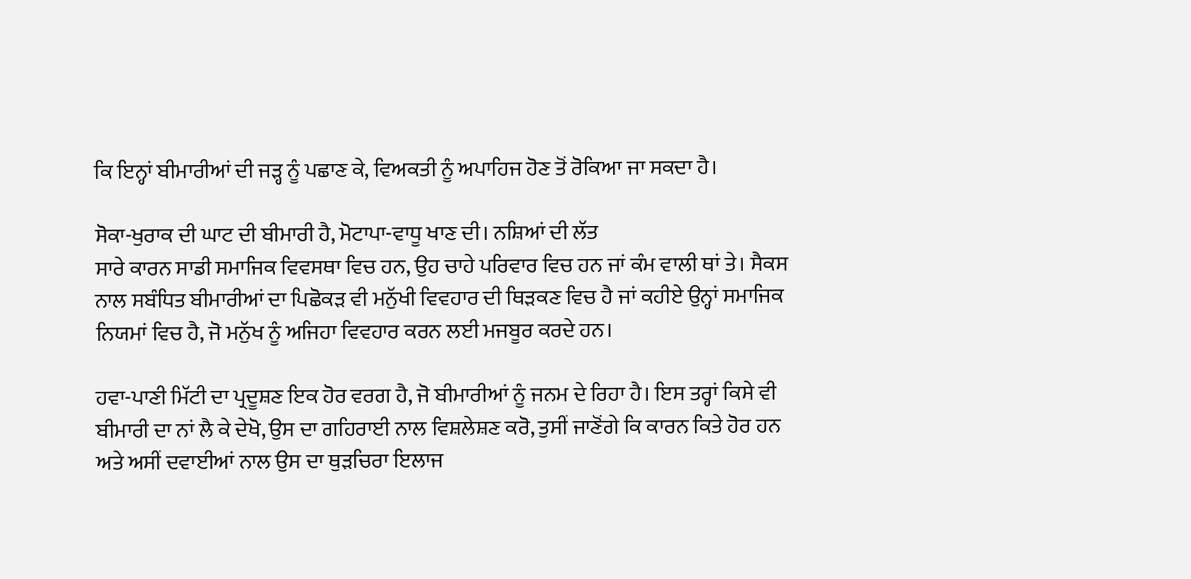ਕਿ ਇਨ੍ਹਾਂ ਬੀਮਾਰੀਆਂ ਦੀ ਜੜ੍ਹ ਨੂੰ ਪਛਾਣ ਕੇ, ਵਿਅਕਤੀ ਨੂੰ ਅਪਾਹਿਜ ਹੋਣ ਤੋਂ ਰੋਕਿਆ ਜਾ ਸਕਦਾ ਹੈ।

ਸੋਕਾ-ਖੁਰਾਕ ਦੀ ਘਾਟ ਦੀ ਬੀਮਾਰੀ ਹੈ, ਮੋਟਾਪਾ-ਵਾਧੂ ਖਾਣ ਦੀ। ਨਸ਼ਿਆਂ ਦੀ ਲੱਤ
ਸਾਰੇ ਕਾਰਨ ਸਾਡੀ ਸਮਾਜਿਕ ਵਿਵਸਥਾ ਵਿਚ ਹਨ, ਉਹ ਚਾਹੇ ਪਰਿਵਾਰ ਵਿਚ ਹਨ ਜਾਂ ਕੰਮ ਵਾਲੀ ਥਾਂ ਤੇ। ਸੈਕਸ ਨਾਲ ਸਬੰਧਿਤ ਬੀਮਾਰੀਆਂ ਦਾ ਪਿਛੋਕੜ ਵੀ ਮਨੁੱਖੀ ਵਿਵਹਾਰ ਦੀ ਥਿੜਕਣ ਵਿਚ ਹੈ ਜਾਂ ਕਹੀਏ ਉਨ੍ਹਾਂ ਸਮਾਜਿਕ ਨਿਯਮਾਂ ਵਿਚ ਹੈ, ਜੋ ਮਨੁੱਖ ਨੂੰ ਅਜਿਹਾ ਵਿਵਹਾਰ ਕਰਨ ਲਈ ਮਜਬੂਰ ਕਰਦੇ ਹਨ।

ਹਵਾ-ਪਾਣੀ ਮਿੱਟੀ ਦਾ ਪ੍ਰਦੂਸ਼ਣ ਇਕ ਹੋਰ ਵਰਗ ਹੈ, ਜੋ ਬੀਮਾਰੀਆਂ ਨੂੰ ਜਨਮ ਦੇ ਰਿਹਾ ਹੈ। ਇਸ ਤਰ੍ਹਾਂ ਕਿਸੇ ਵੀ ਬੀਮਾਰੀ ਦਾ ਨਾਂ ਲੈ ਕੇ ਦੇਖੋ, ਉਸ ਦਾ ਗਹਿਰਾਈ ਨਾਲ ਵਿਸ਼ਲੇਸ਼ਣ ਕਰੋ, ਤੁਸੀਂ ਜਾਣੋਂਗੇ ਕਿ ਕਾਰਨ ਕਿਤੇ ਹੋਰ ਹਨ ਅਤੇ ਅਸੀਂ ਦਵਾਈਆਂ ਨਾਲ ਉਸ ਦਾ ਥੁੜਚਿਰਾ ਇਲਾਜ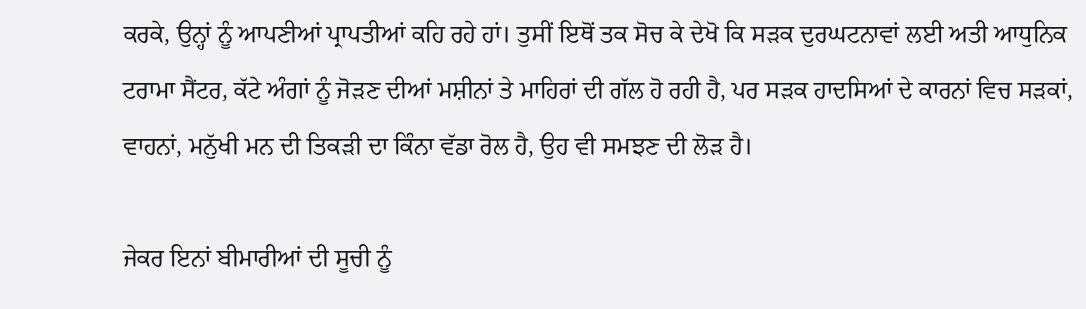ਕਰਕੇ, ਉਨ੍ਹਾਂ ਨੂੰ ਆਪਣੀਆਂ ਪ੍ਰਾਪਤੀਆਂ ਕਹਿ ਰਹੇ ਹਾਂ। ਤੁਸੀਂ ਇਥੋਂ ਤਕ ਸੋਚ ਕੇ ਦੇਖੋ ਕਿ ਸੜਕ ਦੁਰਘਟਨਾਵਾਂ ਲਈ ਅਤੀ ਆਧੁਨਿਕ ਟਰਾਮਾ ਸੈਂਟਰ, ਕੱਟੇ ਅੰਗਾਂ ਨੂੰ ਜੋੜਣ ਦੀਆਂ ਮਸ਼ੀਨਾਂ ਤੇ ਮਾਹਿਰਾਂ ਦੀ ਗੱਲ ਹੋ ਰਹੀ ਹੈ, ਪਰ ਸੜਕ ਹਾਦਸਿਆਂ ਦੇ ਕਾਰਨਾਂ ਵਿਚ ਸੜਕਾਂ, ਵਾਹਨਾਂ, ਮਨੁੱਖੀ ਮਨ ਦੀ ਤਿਕੜੀ ਦਾ ਕਿੰਨਾ ਵੱਡਾ ਰੋਲ ਹੈ, ਉਹ ਵੀ ਸਮਝਣ ਦੀ ਲੋੜ ਹੈ।

ਜੇਕਰ ਇਨਾਂ ਬੀਮਾਰੀਆਂ ਦੀ ਸੂਚੀ ਨੂੰ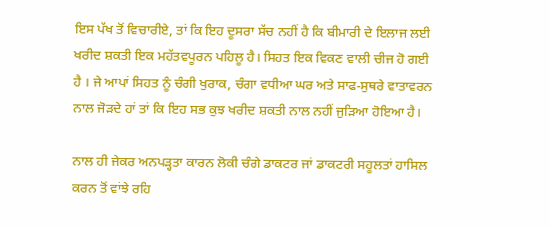ਇਸ ਪੱਖ ਤੋਂ ਵਿਚਾਰੀਏ, ਤਾਂ ਕਿ ਇਹ ਦੂਸਰਾ ਸੱਚ ਨਹੀਂ ਹੈ ਕਿ ਬੀਮਾਰੀ ਦੇ ਇਲਾਜ ਲਈ ਖਰੀਦ ਸ਼ਕਤੀ ਇਕ ਮਹੱਤਵਪੂਰਨ ਪਹਿਲੂ ਹੈ। ਸਿਹਤ ਇਕ ਵਿਕਣ ਵਾਲੀ ਚੀਜ ਹੋ ਗਈ ਹੈ । ਜੇ ਆਪਾਂ ਸਿਹਤ ਨੂੰ ਚੰਗੀ ਖੁਰਾਕ, ਚੰਗਾ ਵਧੀਆ ਘਰ ਅਤੇ ਸਾਫ-ਸੁਥਰੇ ਵਾਤਾਵਰਨ ਨਾਲ ਜੋੜਦੇ ਹਾਂ ਤਾਂ ਕਿ ਇਹ ਸਭ ਕੁਝ ਖਰੀਦ ਸ਼ਕਤੀ ਨਾਲ ਨਹੀਂ ਜੁੜਿਆ ਹੋਇਆ ਹੈ।

ਨਾਲ ਹੀ ਜੇਕਰ ਅਨਪੜ੍ਹਤਾ ਕਾਰਨ ਲੋਕੀ ਚੰਗੇ ਡਾਕਟਰ ਜਾਂ ਡਾਕਟਰੀ ਸਹੂਲਤਾਂ ਹਾਸਿਲ ਕਰਨ ਤੋਂ ਵਾਂਝੇ ਰਹਿ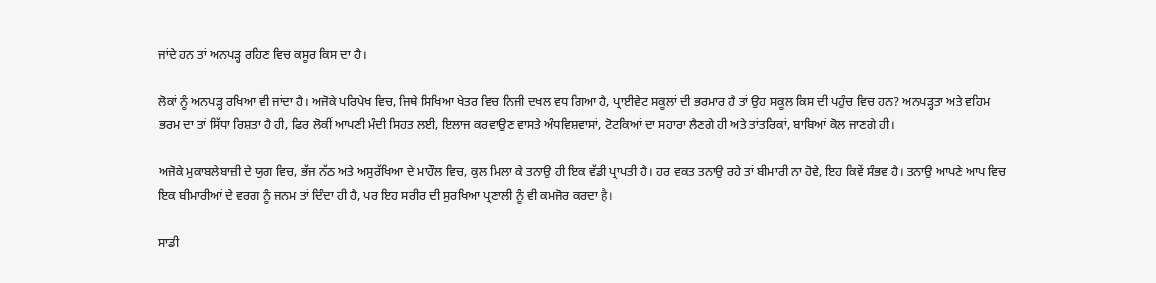ਜਾਂਦੇ ਹਨ ਤਾਂ ਅਨਪੜ੍ਹ ਰਹਿਣ ਵਿਚ ਕਸੂਰ ਕਿਸ ਦਾ ਹੈ।

ਲੋਕਾਂ ਨੂੰ ਅਨਪੜ੍ਹ ਰਖਿਆ ਵੀ ਜਾਂਦਾ ਹੈ। ਅਜੋਕੇ ਪਰਿਪੇਖ ਵਿਚ, ਜਿਥੇ ਸਿਖਿਆ ਖੇਤਰ ਵਿਚ ਨਿਜੀ ਦਖਲ ਵਧ ਗਿਆ ਹੈ, ਪ੍ਰਾਈਵੇਟ ਸਕੂਲਾਂ ਦੀ ਭਰਮਾਰ ਹੈ ਤਾਂ ਉਹ ਸਕੂਲ ਕਿਸ ਦੀ ਪਹੁੰਚ ਵਿਚ ਹਨ? ਅਨਪੜ੍ਹਤਾ ਅਤੇ ਵਹਿਮ ਭਰਮ ਦਾ ਤਾਂ ਸਿੱਧਾ ਰਿਸ਼ਤਾ ਹੈ ਹੀ, ਫਿਰ ਲੋਕੀਂ ਆਪਣੀ ਮੰਦੀ ਸਿਹਤ ਲਈ, ਇਲਾਜ ਕਰਵਾਉਣ ਵਾਸਤੇ ਅੰਧਵਿਸ਼ਵਾਸਾਂ, ਟੋਟਕਿਆਂ ਦਾ ਸਹਾਰਾ ਲੈਣਗੇ ਹੀ ਅਤੇ ਤਾਂਤਰਿਕਾਂ, ਬਾਬਿਆਂ ਕੋਲ ਜਾਣਗੇ ਹੀ।

ਅਜੋਕੇ ਮੁਕਾਬਲੇਬਾਜ਼ੀ ਦੇ ਯੁਗ ਵਿਚ, ਭੱਜ ਨੱਠ ਅਤੇ ਅਸੁਰੱਖਿਆ ਦੇ ਮਾਹੌਲ ਵਿਚ, ਕੁਲ ਮਿਲਾ ਕੇ ਤਨਾਉ ਹੀ ਇਕ ਵੱਡੀ ਪ੍ਰਾਪਤੀ ਹੈ। ਹਰ ਵਕਤ ਤਨਾਉ ਰਹੇ ਤਾਂ ਬੀਮਾਰੀ ਨਾ ਹੋਵੇ, ਇਹ ਕਿਵੇਂ ਸੰਭਵ ਹੈ। ਤਨਾਉ ਆਪਣੇ ਆਪ ਵਿਚ ਇਕ ਬੀਮਾਰੀਆਂ ਦੇ ਵਰਗ ਨੂੰ ਜਨਮ ਤਾਂ ਦਿੰਦਾ ਹੀ ਹੈ, ਪਰ ਇਹ ਸਰੀਰ ਦੀ ਸੁਰਖਿਆ ਪ੍ਰਣਾਲੀ ਨੂੰ ਵੀ ਕਮਜੋਰ ਕਰਦਾ है।

ਸਾਡੀ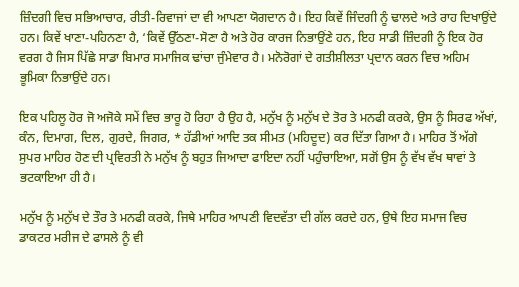ਜ਼ਿੰਦਗੀ ਵਿਚ ਸਭਿਆਚਾਰ, ਰੀਤੀ-ਰਿਵਾਜਾਂ ਦਾ ਵੀ ਆਪਣਾ ਯੋਗਦਾਨ ਹੈ। ਇਹ ਕਿਵੇਂ ਜਿੰਦਗੀ ਨੂੰ ਢਾਲਦੇ ਅਤੇ ਰਾਹ ਦਿਖਾਉਂਦੇ ਹਨ। ਕਿਵੇਂ ਖਾਣਾ-ਪਹਿਨਣਾ ਹੈ, ‘ਕਿਵੇਂ ਉੱਠਣਾ-ਸੋਣਾ ਹੈ ਅਤੇ ਹੋਰ ਕਾਰਜ ਨਿਭਾਉਂਣੇ ਹਨ, ਇਹ ਸਾਡੀ ਜ਼ਿੰਦਗੀ ਨੂੰ ਇਕ ਹੋਰ ਵਰਗ ਹੈ ਜਿਸ ਪਿੱਛੇ ਸਾਡਾ ਬਿਮਾਰ ਸਮਾਜਿਕ ਢਾਂਚਾ ਜੁੰਮੇਵਾਰ ਹੈ। ਮਨੋਰੋਗਾਂ ਦੇ ਗਤੀਸ਼ੀਲਤਾ ਪ੍ਰਦਾਨ ਕਰਨ ਵਿਚ ਅਹਿਮ ਭੂਮਿਕਾ ਨਿਭਾਉਂਦੇ ਹਨ।

ਇਕ ਪਹਿਲੂ ਹੋਰ ਜੋ ਅਜੋਕੇ ਸਮੇਂ ਵਿਚ ਭਾਰੂ ਹੋ ਰਿਹਾ ਹੈ ਉਹ ਹੈ, ਮਨੁੱਖ ਨੂੰ ਮਨੁੱਖ ਦੇ ਤੋਰ ਤੇ ਮਨਫੀ ਕਰਕੇ, ਉਸ ਨੂੰ ਸਿਰਫ ਅੱਖਾਂ, ਕੰਨ, ਦਿਮਾਗ, ਦਿਲ, ਗੁਰਦੇ, ਜਿਗਰ, * ਹੱਡੀਆਂ ਆਦਿ ਤਕ ਸੀਮਤ (ਮਹਿਦੂਦ) ਕਰ ਦਿੱਤਾ ਗਿਆ ਹੈ। ਮਾਹਿਰ ਤੋਂ ਅੱਗੇ ਸੁਪਰ ਮਾਹਿਰ ਹੋਣ ਦੀ ਪ੍ਰਵਿਰਤੀ ਨੇ ਮਨੁੱਖ ਨੂੰ ਬਹੁਤ ਜਿਆਦਾ ਫਾਇਦਾ ਨਹੀਂ ਪਹੁੰਚਾਇਆ, ਸਗੋਂ ਉਸ ਨੂੰ ਵੱਖ ਵੱਖ ਥਾਵਾਂ ਤੇ ਭਟਕਾਇਆ ਹੀ ਹੈ।

ਮਨੁੱਖ ਨੂੰ ਮਨੁੱਖ ਦੇ ਤੌਰ ਤੇ ਮਨਫੀ ਕਰਕੇ, ਜਿਥੇ ਮਾਹਿਰ ਆਪਣੀ ਵਿਦਵੱਤਾ ਦੀ ਗੱਲ ਕਰਦੇ ਹਨ, ਉਥੇ ਇਹ ਸਮਾਜ ਵਿਚ ਡਾਕਟਰ ਮਰੀਜ ਦੇ ਫਾਸਲੇ ਨੂੰ ਵੀ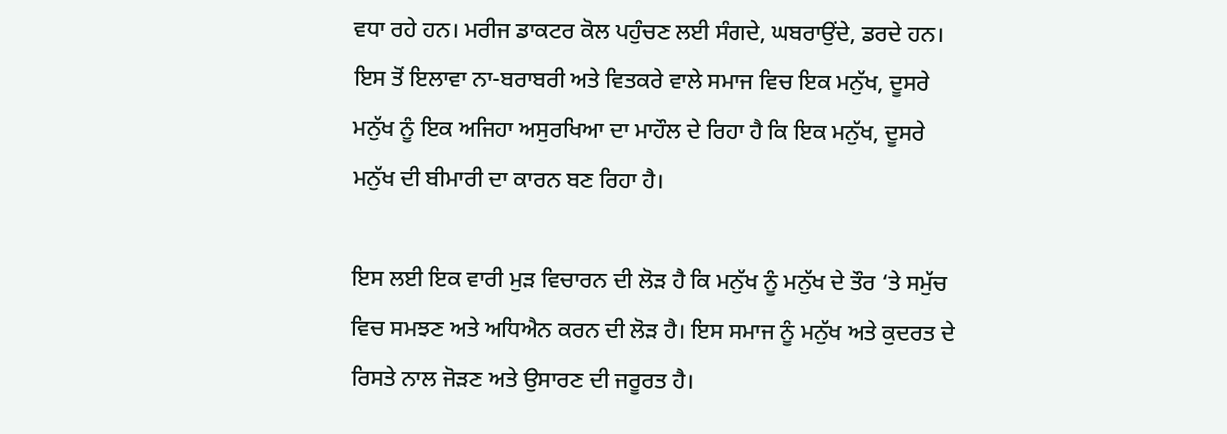ਵਧਾ ਰਹੇ ਹਨ। ਮਰੀਜ ਡਾਕਟਰ ਕੋਲ ਪਹੁੰਚਣ ਲਈ ਸੰਗਦੇ, ਘਬਰਾਉਂਦੇ, ਡਰਦੇ ਹਨ। ਇਸ ਤੋਂ ਇਲਾਵਾ ਨਾ-ਬਰਾਬਰੀ ਅਤੇ ਵਿਤਕਰੇ ਵਾਲੇ ਸਮਾਜ ਵਿਚ ਇਕ ਮਨੁੱਖ, ਦੂਸਰੇ ਮਨੁੱਖ ਨੂੰ ਇਕ ਅਜਿਹਾ ਅਸੁਰਖਿਆ ਦਾ ਮਾਹੌਲ ਦੇ ਰਿਹਾ ਹੈ ਕਿ ਇਕ ਮਨੁੱਖ, ਦੂਸਰੇ ਮਨੁੱਖ ਦੀ ਬੀਮਾਰੀ ਦਾ ਕਾਰਨ ਬਣ ਰਿਹਾ ਹੈ।

ਇਸ ਲਈ ਇਕ ਵਾਰੀ ਮੁੜ ਵਿਚਾਰਨ ਦੀ ਲੋੜ ਹੈ ਕਿ ਮਨੁੱਖ ਨੂੰ ਮਨੁੱਖ ਦੇ ਤੌਰ ‘ਤੇ ਸਮੁੱਚ ਵਿਚ ਸਮਝਣ ਅਤੇ ਅਧਿਐਨ ਕਰਨ ਦੀ ਲੋੜ ਹੈ। ਇਸ ਸਮਾਜ ਨੂੰ ਮਨੁੱਖ ਅਤੇ ਕੁਦਰਤ ਦੇ ਰਿਸਤੇ ਨਾਲ ਜੋੜਣ ਅਤੇ ਉਸਾਰਣ ਦੀ ਜਰੂਰਤ ਹੈ।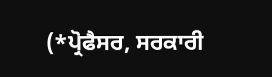(*ਪ੍ਰੋਫੈਸਰ, ਸਰਕਾਰੀ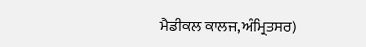ਮੈਡੀਕਲ ਕਾਲਜ,ਅੰਮ੍ਰਿਤਸਰ)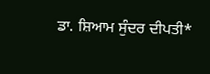ਡਾ. ਸ਼ਿਆਮ ਸੁੰਦਰ ਦੀਪਤੀ*